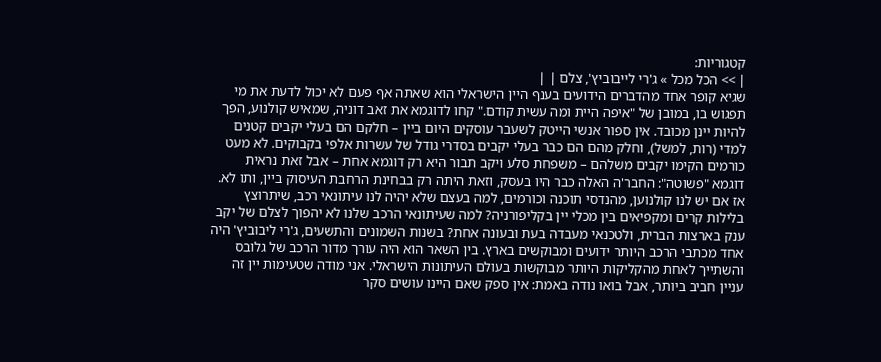קטגוריות:
| >> הכל מכל » ג'רי לייבוביץ', צלם | |
שגיא קופר אחד מהדברים הידועים בענף היין הישראלי הוא שאתה אף פעם לא יכול לדעת את מי תפגוש בו, במובן של "איפה היית ומה עשית קודם." קחו לדוגמא את זאב דוניה, שמאיש קולנוע, הפך להיות יינן מכובד. אין ספור אנשי הייטק לשעבר עוסקים היום ביין – חלקם הם בעלי יקבים קטנים למדי (רות, למשל), וחלק מהם הם כבר בעלי יקבים בסדרי גודל של עשרות אלפי בקבוקים. לא מעט כורמים הקימו יקבים משלהם – משפחת סלע ויקב תבור היא רק דוגמא אחת – אבל זאת נראית דוגמא "פשוטה": החבר'ה האלה כבר היו בעסק, וזאת היתה רק בבחינת הרחבת העיסוק ביין, ותו לא. אז אם יש לנו קולנוען, מהנדסי תוכנה וכורמים, למה בעצם שלא יהיה לנו עיתונאי רכב, שיתרוצץ בלילות קרים ומקפיאים בין מכלי יין בקליפורניה? למה שעיתונאי הרכב שלנו לא יהפוך לצלם של יקב ענק בארצות הברית, ולטכנאי מעבדה בעת ובעונה אחת? בשנות השמונים והתשעים, ג'רי ליבוביץ' היה אחד מכתבי הרכב היותר ידועים ומבוקשים בארץ. בין השאר הוא היה עורך מדור הרכב של גלובס והשתייך לאחת מהקליקות היותר מבוקשות בעולם העיתונות הישראלי. אני מודה שטעימות יין זה עניין חביב ביותר, אבל בואו נודה באמת: אין ספק שאם היינו עושים סקר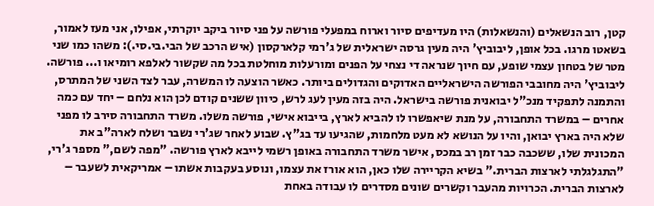קטן, רוב הנשאלים (והנשאלות) היו מעדיפים סיור וארוח במפעלי פורשה על פני סיור ביקב יוקרתי, אפילו, אני מעז לאמור, בשאטו מרגו. בכל אופן, ליבוביץ' היה מעין גרסה ישראלית של ג'רמי קלארקסון (איש הרכב של הבי.בי.סי.): משהו כמו שני מטר של בטחון עצמי שופע, עם חיוך שנראה די נצחי על הפנים ומורעלות מוחלטת בכל מה שקשור לאלפא רומיאו ו... פורשה. ליבוביץ' היה מחובבי הפורשה הישראליים האדוקים והגדולים ביותר. כאשר הוצעה לו המשרה, עבר לצד השני של המתרס, והתמנה לתפקיד מנכ"ל יבואנית פורשה בישראל. היה בזה מעין לעג לרש, כיוון ששנים קודם לכן הוא נלחם – יחד עם כמה אחרים – במשרד התחבורה, על מנת שיאפשרו לו להביא לארץ, בייבוא אישי, פורשה משלו. משרד התחבורה סירב לו מפני שלא היה בארץ יבואן, והיו על הנושא לא מעט מלחמות, שהגיעו עד בג"ץ. שבוע לאחר שג'רי נשבר ושלח לארה"ב את המכונית שלו, ששכבה כבר זמן רב במכס, אישר משרד התחבורה באופן רשמי לייבא לארץ פורשה. "מפה לשם," מספר ג'רי, "התגלגלתי לארצות הברית." בשיא הקריירה שלו כאן, הוא אורז את עצמו, ונוסע בעקבות אשתו – אמריקאית לשעבר – לארצות הברית. הכרויות מהעבר וקשרים שונים מסדרים לו עבודה באחת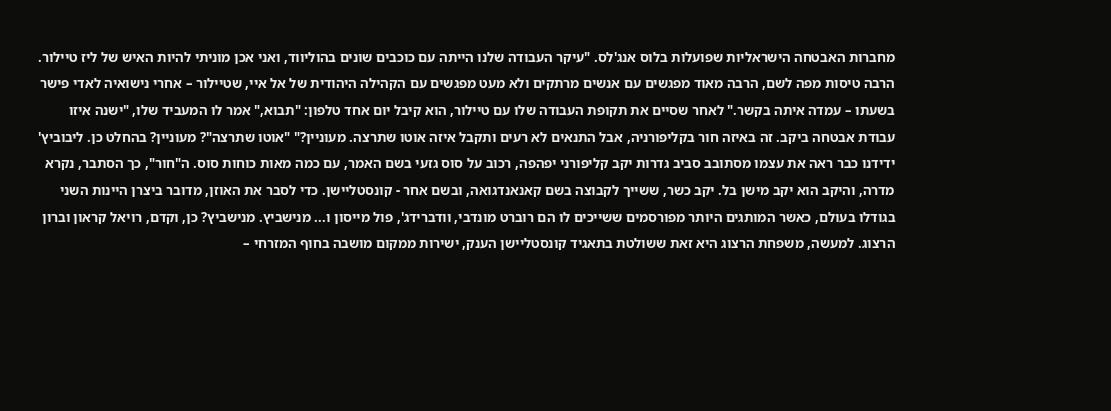מחברות האבטחה הישראליות שפועלות בלוס אנג'לס. "עיקר העבודה שלנו הייתה עם כוכבים שונים בהוליווד, ואני אכן מוניתי להיות האיש של ליז טיילור. הרבה טיסות מפה לשם, הרבה מאוד מפגשים עם אנשים מרתקים ולא מעט מפגשים עם הקהילה היהודית של אל איי, שטיילור – אחרי נישואיה לאדי פישר בשעתו – עמדה איתה בקשר." לאחר שסיים את תקופת העבודה שלו עם טיילור, הוא קיבל יום אחד טלפון: "תבוא," אמר לו המעביד שלו, "ישנה איזו עבודת אבטחה ביקב. זה באיזה חור בקליפורניה, אבל התנאים לא רעים ותקבל איזה אוטו שתרצה. מעוניין?" "אוטו שתרצה"? מעוניין? בהחלט כן. ליבוביץ' ידידנו כבר ראה את עצמו מסתובב סביב גדרות יקב קליפורני יפהפה, רכוב על סוס גזעי בשם האמר, עם כמה מאות כוחות סוס. ה"חור", כך הסתבר, נקרא מדרה, והיקב הוא יקב מישן בל. יקב כשר, ששייך לקבוצה בשם קאנאנדגואה, ובשם אחר - קונסטליישן. כדי לסבר את האוזן, מדובר ביצרן היינות השני בגודלו בעולם, כאשר המותגים היותר מפורסמים ששייכים לו הם רוברט מונדבי, וודברידג', פול מייסון ו... מנישביץ. מנישביץ? כן, וקדם, רויאל קראון וברון הרצוג. למעשה, משפחת הרצוג היא זאת ששולטת בתאגיד קונסטליישן הענק, ישירות ממקום מושבה בחוף המזרחי –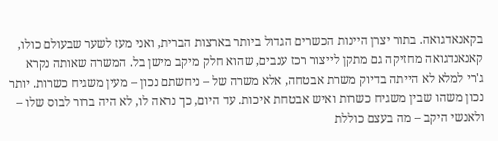בקאנאדגואה. בתור יצרן היינות הכשרים הגדול ביותר בארצות הברית, ואני מעז לשער שבעולם כולו, קאנאנדגואה מחזיקה גם מתקן לייצור רכז ענבים, שהוא חלק מיקב מישן בל. המשרה שאותה נקרא ג'רי למלא לא הייתה בדיוק משרת אבטחה, אלא משרה של – ניחשתם נכון – מעין משגיח כשרות. יותר נכון משהו שבין משגיח כשרות ואיש אבטחת איכות. עד היום, כך נראה לו, לא היה ברור לבוס שלו – ולאנשי היקב – מה בעצם כוללת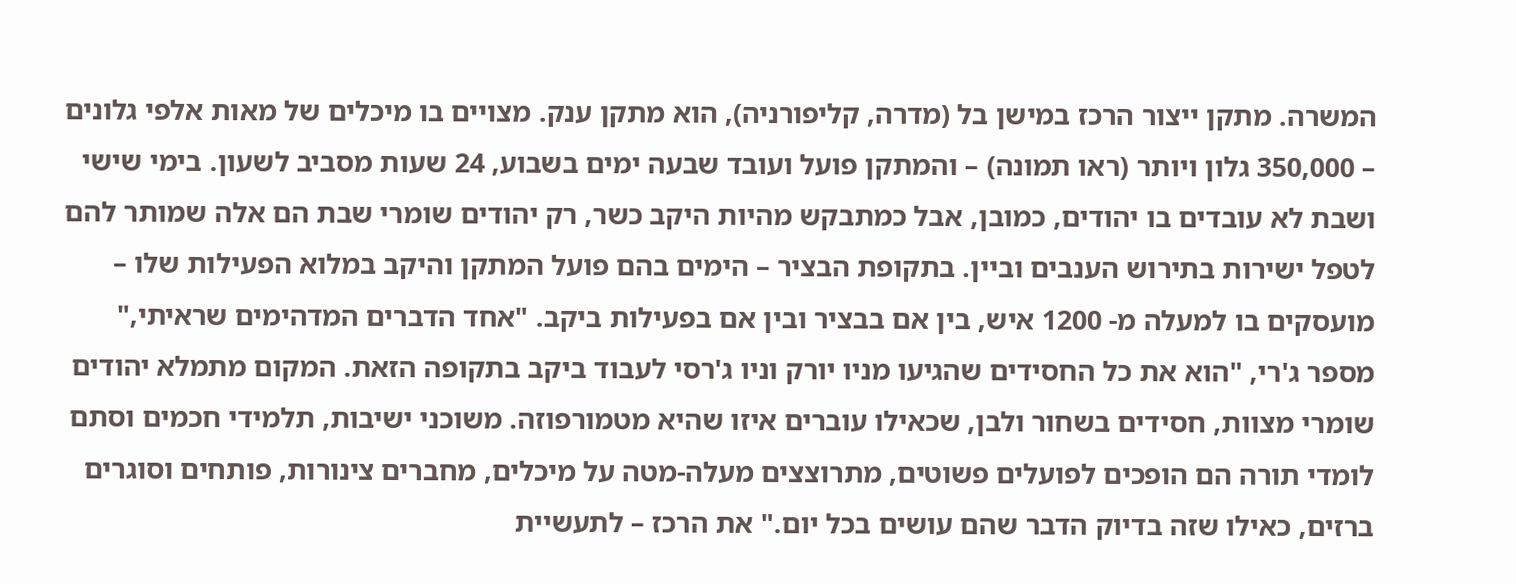המשרה. מתקן ייצור הרכז במישן בל (מדרה, קליפורניה), הוא מתקן ענק. מצויים בו מיכלים של מאות אלפי גלונים – 350,000 גלון ויותר (ראו תמונה) – והמתקן פועל ועובד שבעה ימים בשבוע, 24 שעות מסביב לשעון. בימי שישי ושבת לא עובדים בו יהודים, כמובן, אבל כמתבקש מהיות היקב כשר, רק יהודים שומרי שבת הם אלה שמותר להם לטפל ישירות בתירוש הענבים וביין. בתקופת הבציר – הימים בהם פועל המתקן והיקב במלוא הפעילות שלו – מועסקים בו למעלה מ- 1200 איש, בין אם בבציר ובין אם בפעילות ביקב. "אחד הדברים המדהימים שראיתי," מספר ג'רי, "הוא את כל החסידים שהגיעו מניו יורק וניו ג'רסי לעבוד ביקב בתקופה הזאת. המקום מתמלא יהודים שומרי מצוות, חסידים בשחור ולבן, שכאילו עוברים איזו שהיא מטמורפוזה. משוכני ישיבות, תלמידי חכמים וסתם לומדי תורה הם הופכים לפועלים פשוטים, מתרוצצים מעלה-מטה על מיכלים, מחברים צינורות, פותחים וסוגרים ברזים, כאילו שזה בדיוק הדבר שהם עושים בכל יום." את הרכז – לתעשיית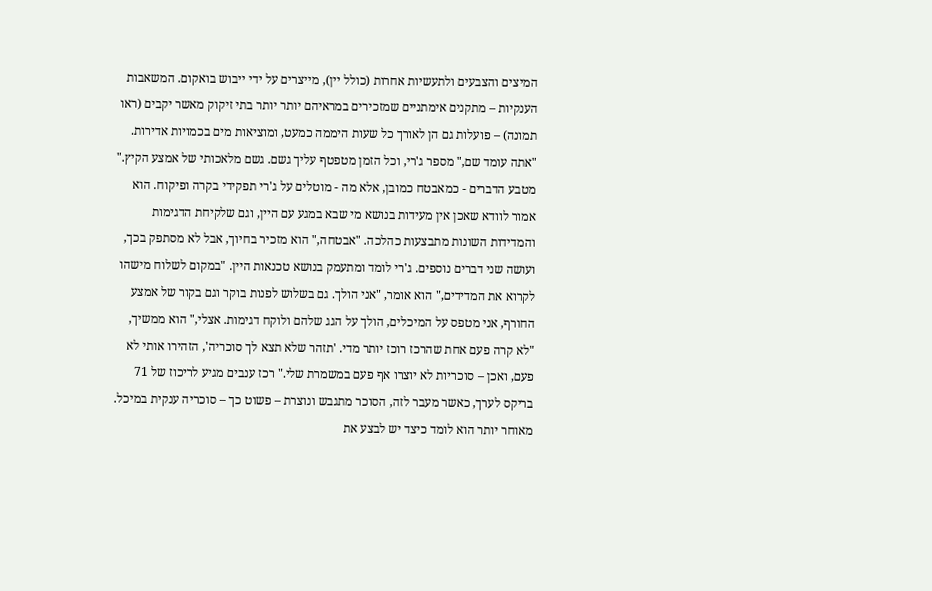המיצים והצבעים ולתעשיות אחרות (כולל יין), מייצרים על ידי ייבוש בואקום. המשאבות הענקיות – מתקנים אימתניים שמזכירים במראיהם יותר יותר בתי זיקוק מאשר יקבים (ראו תמונה) – פועלות גם הן לאורך כל שעות היממה כמעט, ומוציאות מים בכמויות אדירות. "אתה עומד שם," מספר ג'רי, וכל הזמן מטפטף עליך גשם. גשם מלאכותי של אמצע הקיץ." מטבע הדברים - כמאבטח כמובן, אלא מה - מוטלים על ג'רי תפקידי בקרה ופיקוח. הוא אמור לוודא שאכן אין מעידות בנושא מי שבא במגע עם היין, וגם שלקיחת הדגימות והמדידות השונות מתבצעות כהלכה. "אבטחה," הוא מזכיר בחיוך, אבל לא מסתפק בכך, ועושה שני דברים נוספים. ג'רי לומד ומתעמק בנושא טכנאות היין. "במקום לשלוח מישהו לקרוא את המדידים," הוא אומר, "אני הולך. גם בשלוש לפנות בוקר וגם בקור של אמצע החורף, אני מטפס על המיכלים, הולך על הגג שלהם ולוקח דגימות. אצלי," הוא ממשיך, "לא קרה פעם אחת שהרכז רוכז יותר מדי. 'תזהר שלא תצא לך סוכריה', הזהירו אותי לא פעם, ואכן – סוכריות לא יוצרו אף פעם במשמרת שלי." רכז ענבים מגיע לריכוז של 71 בריקס לערך, כאשר מעבר לזה, הסוכר מתגבש ונוצרת – פשוט כך – סוכריה ענקית במיכל. מאוחר יותר הוא לומד כיצד יש לבצע את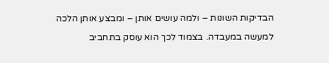הבדיקות השונות – ולמה עושים אותן – ומבצע אותן הלכה למעשה במעבדה. בצמוד לכך הוא עוסק בתחביב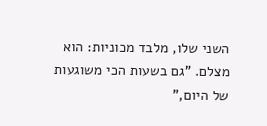השני שלו, מלבד מכוניות: הוא מצלם. "גם בשעות הכי משוגעות של היום,"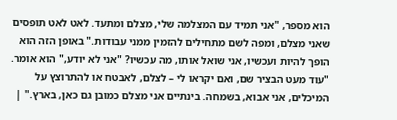הוא מספר, "אני תמיד עם המצלמה שלי, מצלם ומתעד. לאט לאט תופסים שאני מצלם, ומפה לשם מתחילים להזמין ממני עבודות." באופן הזה הוא הופך להיות ועכשיו, אני שואל אותו, מה עכשיו? "אני לא יודע," הוא אומר. "עוד מעט הבציר שם, ואם יקראו לי – לצלם, לאבטח או להתרוצץ על המיכלים, אני אבוא, בשמחה. בינתיים אני מצלם כמובן גם כאן, בארץ." |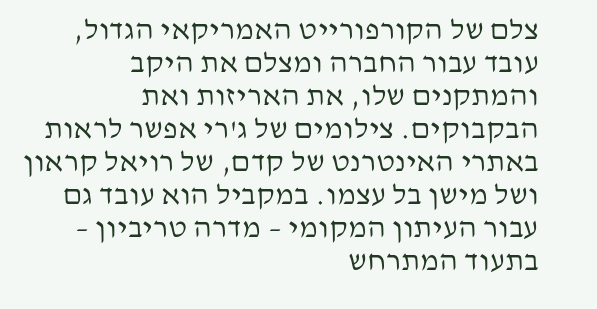צלם של הקורפורייט האמריקאי הגדול, עובד עבור החברה ומצלם את היקב והמתקנים שלו, את האריזות ואת הבקבוקים. צילומים של ג'רי אפשר לראות באתרי האינטרנט של קדם, של רויאל קראון ושל מישן בל עצמו. במקביל הוא עובד גם עבור העיתון המקומי – מדרה טריביון – בתעוד המתרחש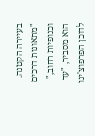בעיירה הקטנה. "מתאונות דרכים וכנופיות רחוב," הוא מסביר, "עד לדוכן הפרפוצ'ינו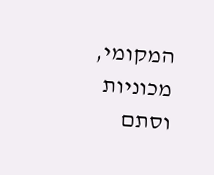המקומי, מכוניות וסתם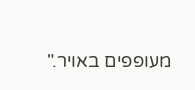מעופפים באויר."